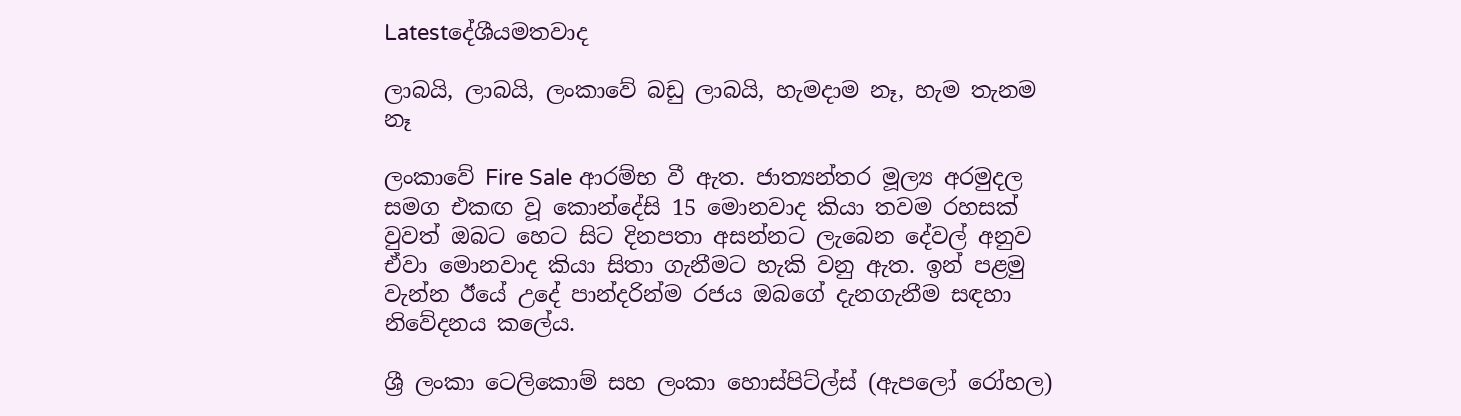Latestදේශීයමතවාද

ලාබයි, ලාබයි, ලංකාවේ බඩු ලාබයි, හැමදාම නෑ, හැම තැනම නෑ

ලංකාවේ Fire Sale ආරම්භ වී ඇත. ජාත්‍යන්තර මූල්‍ය අරමුදල සමග එකඟ වූ කොන්දේසි 15 මොනවාද කියා තවම රහසක් වුවත් ඔබට හෙට සිට දිනපතා අසන්නට ලැබෙන දේවල් අනුව ඒවා මොනවාද කියා සිතා ගැනීමට හැකි වනු ඇත. ඉන් පළමු වැන්න ඊයේ උදේ පාන්දරින්ම රජය ඔබගේ දැනගැනීම සඳහා නිවේදනය කලේය.

ශ්‍රී ලංකා ටෙලිකොම් සහ ලංකා හොස්පිට්ල්ස් (ඇපලෝ රෝහල)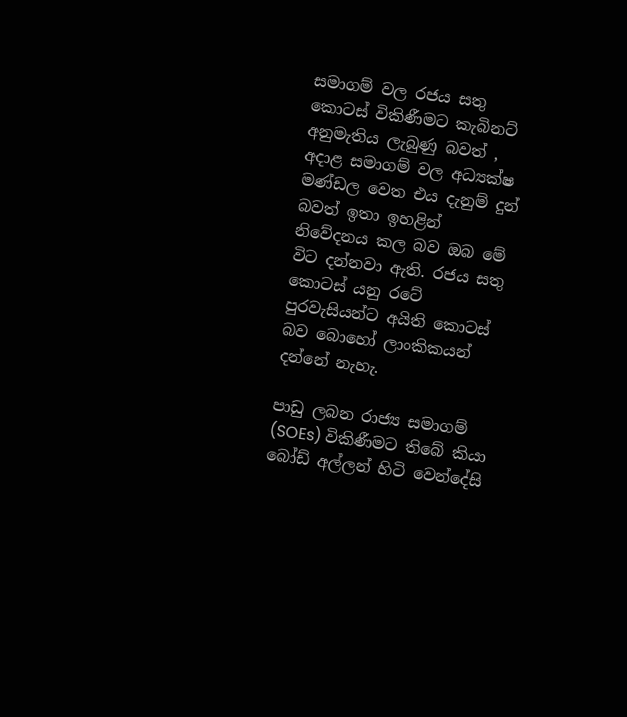සමාගම් වල රජය සතු කොටස් විකිණීමට කැබිනට් අනුමැතිය ලැබුණු බවත් , අදාළ සමාගම් වල අධ්‍යක්ෂ මණ්ඩල වෙත එය දැනුම් දුන් බවත් ඉතා ඉහළින් නිවේදනය කල බව ඔබ මේ විට දන්නවා ඇති. රජය සතු කොටස් යනු රටේ පුරවැසියන්ට අයිති කොටස් බව බොහෝ ලාංකිකයන් දන්නේ නැහැ.

පාඩු ලබන රාජ්‍ය සමාගම් (SOEs) විකිණීමට තිබේ කියා බෝඩ් අල්ලන් හිටි වෙන්දේසි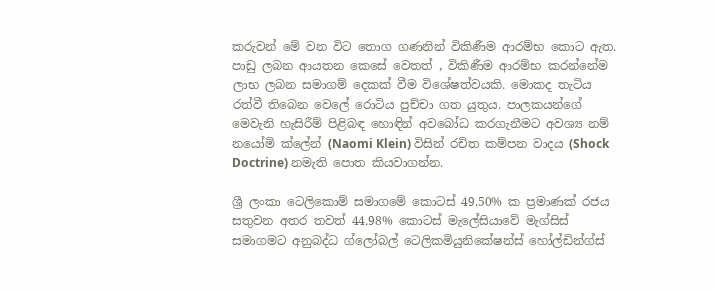කරුවන් මේ වන විට තොග ගණනින් විකිණීම ආරම්භ කොට ඇත. පාඩු ලබන ආයතන කෙසේ වෙතත් , විකිණීම ආරම්භ කරන්නේම ලාභ ලබන සමාගම් දෙකක් වීම විශේෂත්වයකි. මොකද තැටිය රත්වී තිබෙන වෙලේ රොටිය පුච්චා ගත යුතුය. පාලකයන්ගේ මෙවැනි හැසිරීම් පිළිබඳ හොඳින් අවබෝධ කරගැනීමට අවශ්‍ය නම් නයෝමි ක්ලේන් (Naomi Klein) විසින් රචිත කම්පන වාදය (Shock Doctrine) නමැති පොත කියවාගන්න.

ශ්‍රී ලංකා ටෙලිකොම් සමාගමේ කොටස් 49.50% ක ප්‍රමාණක් රජය සතුවන අතර තවත් 44.98% කොටස් මැලේසියාවේ මැග්සිස් සමාගමට අනුබද්ධ ග්ලෝබල් ටෙලිකමියුනිකේෂන්ස් හෝල්ඩින්ග්ස්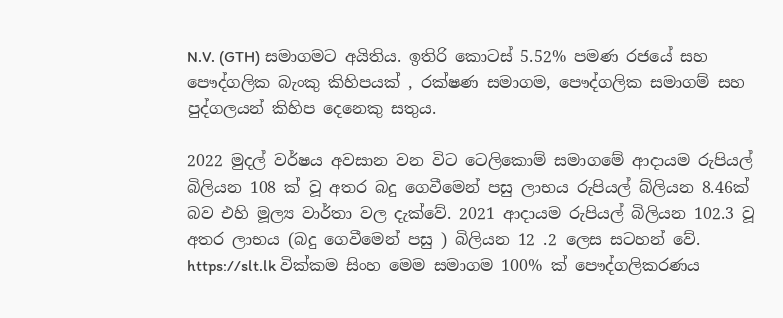N.V. (GTH) සමාගමට අයිතිය. ඉතිරි කොටස් 5.52% පමණ රජයේ සහ පෞද්ගලික බැංකු කිහිපයක් , රක්ෂණ සමාගම, පෞද්ගලික සමාගම් සහ පුද්ගලයන් කිහිප දෙනෙකු සතුය.

2022 මුදල් වර්ෂය අවසාන වන විට ටෙලිකොම් සමාගමේ ආදායම රුපියල් බිලියන 108 ක් වූ අතර බදු ගෙවීමෙන් පසු ලාභය රුපියල් බ්ලියන 8.46ක් බව එහි මූල්‍ය වාර්තා වල දැක්වේ. 2021 ආදායම රුපියල් බිලියන 102.3 වූ අතර ලාභය (බදු ගෙවීමෙන් පසු ) බිලියන 12 .2 ලෙස සටහන් වේ. https://slt.lk වික්කම සිංහ මෙම සමාගම 100% ක් පෞද්ගලිකරණය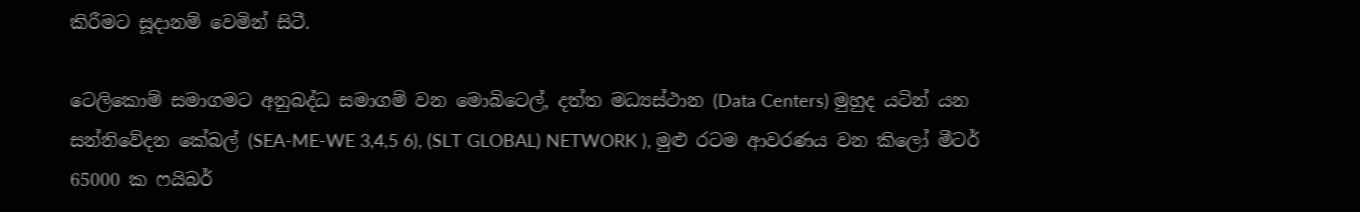කිරීමට සූදානම් වෙමින් සිටී.

ටෙලිකොම් සමාගමට අනුබද්ධ සමාගම් වන මොබිටෙල්, දත්ත මධ්‍යස්ථාන (Data Centers) මුහුද යටින් යන සන්නිවේදන කේබල් (SEA-ME-WE 3,4,5 6), (SLT GLOBAL) NETWORK ), මුළු රටම ආවරණය වන කිලෝ මීටර් 65000 ක ෆයිබර්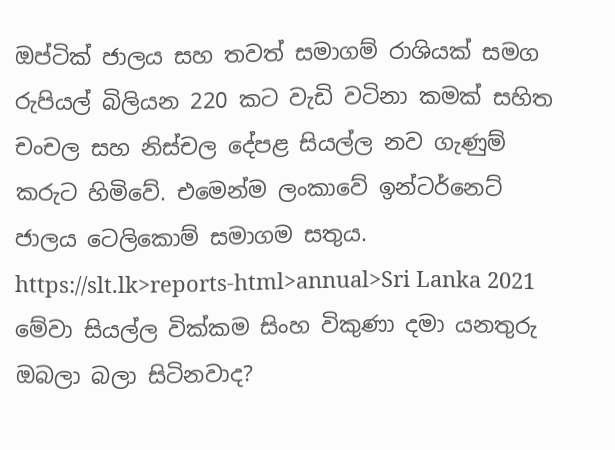ඔප්ටික් ජාලය සහ තවත් සමාගම් රාශියක් සමග රුපියල් බිලියන 220 කට වැඩි වටිනා කමක් සහිත චංචල සහ නිස්චල දේපළ සියල්ල නව ගැණුම් කරුට හිමිවේ. එමෙන්ම ලංකාවේ ඉන්ටර්නෙට් ජාලය ටෙලිකොම් සමාගම සතුය. https://slt.lk>reports-html>annual>Sri Lanka 2021
මේවා සියල්ල වික්කම සිංහ විකුණා දමා යනතුරු ඔබලා බලා සිටිනවාද?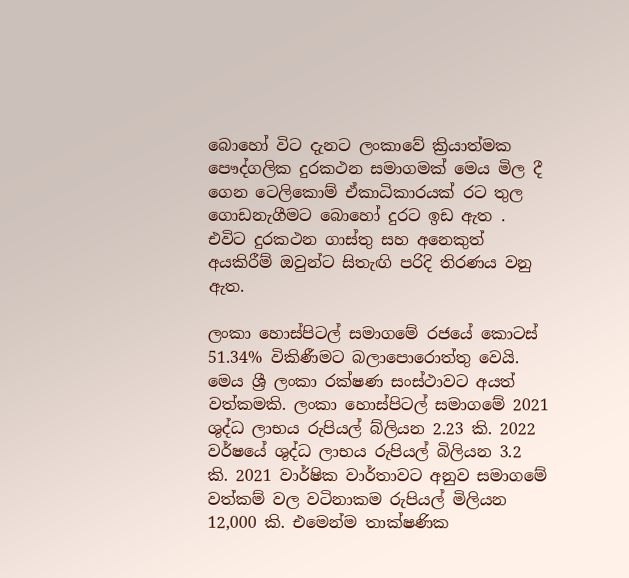බොහෝ විට දැනට ලංකාවේ ක්‍රියාත්මක පෞද්ගලික දුරකථන සමාගමක් මෙය මිල දී ගෙන ටෙලිකොම් ඒකාධිකාරයක් රට තුල ගොඩනැගීමට බොහෝ දුරට ඉඩ ඇත . එවිට දුරකථන ගාස්තු සහ අනෙකුත් අයකිරීම් ඔවුන්ට සිතැඟි පරිදි තිරණය වනු ඇත.

ලංකා හොස්පිටල් සමාගමේ රජයේ කොටස් 51.34% විකිණීමට බලාපොරොත්තු වෙයි. මෙය ශ්‍රී ලංකා රක්ෂණ සංස්ථාවට අයත් වත්කමකි. ලංකා හොස්පිටල් සමාගමේ 2021 ශුද්ධ ලාභය රුපියල් බ්ලියන 2.23 කි. 2022 වර්ෂයේ ශුද්ධ ලාභය රුපියල් බිලියන 3.2 කි. 2021 වාර්ෂික වාර්තාවට අනුව සමාගමේ වත්කම් වල වටිනාකම රුපියල් මිලියන 12,000 කි. එමෙන්ම තාක්ෂණික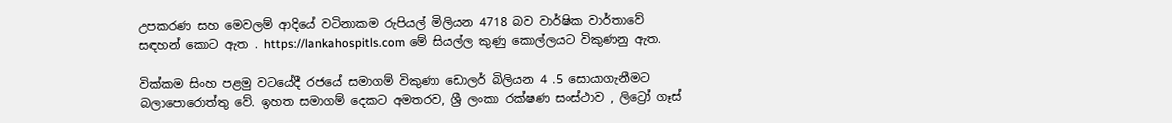උපකරණ සහ මෙවලම් ආදියේ වටිනාකම රුපියල් මිලියන 4718 බව වාර්ෂික වාර්තාවේ සඳහන් කොට ඇත . https://lankahospitls.com මේ සියල්ල කුණු කොල්ලයට විකුණනු ඇත.

වික්කම සිංහ පළමු වටයේදී රජයේ සමාගම් විකුණා ඩොලර් බිලියන 4 .5 සොයාගැනීමට බලාපොරොත්තු වේ. ඉහත සමාගම් දෙකට අමතරව, ශ්‍රී ලංකා රක්ෂණ සංස්ථාව , ලිට්‍රෝ ගෑස්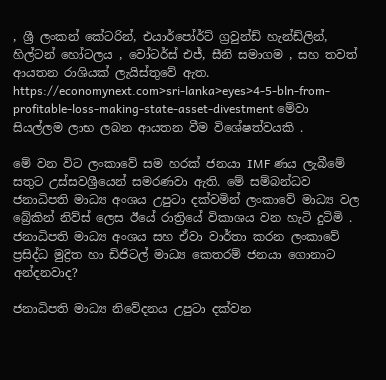, ශ්‍රී ලංකන් කේටරින්, එයාර්පෝර්ට් ග්‍රවුන්ඩ් හැන්ඩ්ලින්, හිල්ටන් හෝටලය , වෝටර්ස් එජ්, සීනි සමාගම , සහ තවත් ආයතන රාශියක් ලැයිස්තුවේ ඇත. https://economynext.com>sri-lanka>eyes>4-5-bln-from-profitable-loss-making-state-asset-divestment මේවා සියල්ලම ලාභ ලබන ආයතන වීම විශේෂත්වයකි .

මේ වන විට ලංකාවේ සම හරක් ජනයා IMF ණය ලැබීමේ සතුට උස්සවශ්‍රීයෙන් සමරණවා ඇති. මේ සම්බන්ධව ජනාධිපති මාධ්‍ය අංශය උපුටා දක්වමින් ලංකාවේ මාධ්‍ය වල බ්‍රේකින් නිව්ස් ලෙස ඊයේ රාත්‍රියේ විකාශය වන හැටි දුටිමි . ජනාධිපති මාධ්‍ය අංශය සහ ඒවා වාර්තා කරන ලංකාවේ ප්‍රසිද්ධ මුද්‍රිත හා ඩිජිටල් මාධ්‍ය කෙතරම් ජනයා ගොනාට අන්දනවාද?

ජනාධිපති මාධ්‍ය නිවේදනය උපුටා දක්වන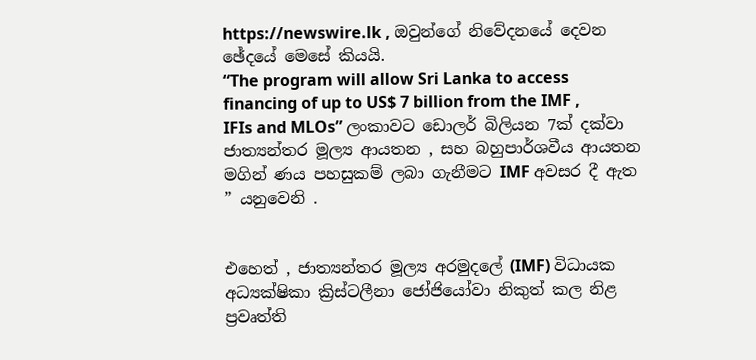https://newswire.lk , ඔවුන්ගේ නිවේදනයේ දෙවන ඡේදයේ මෙසේ කියයි.
“The program will allow Sri Lanka to access financing of up to US$ 7 billion from the IMF , IFIs and MLOs” ලංකාවට ඩොලර් බිලියන 7ක් දක්වා ජාත්‍යන්තර මූල්‍ය ආයතන , සහ බහුපාර්ශවීය ආයතන මගින් ණය පහසුකම් ලබා ගැනීමට IMF අවසර දී ඇත ” යනුවෙනි .


එහෙත් , ජාත්‍යන්තර මූල්‍ය අරමුදලේ (IMF) විධායක අධ්‍යක්ෂිකා ක්‍රිස්ටලීනා ජෝජියෝවා නිකුත් කල නිළ ප්‍රවෘත්ති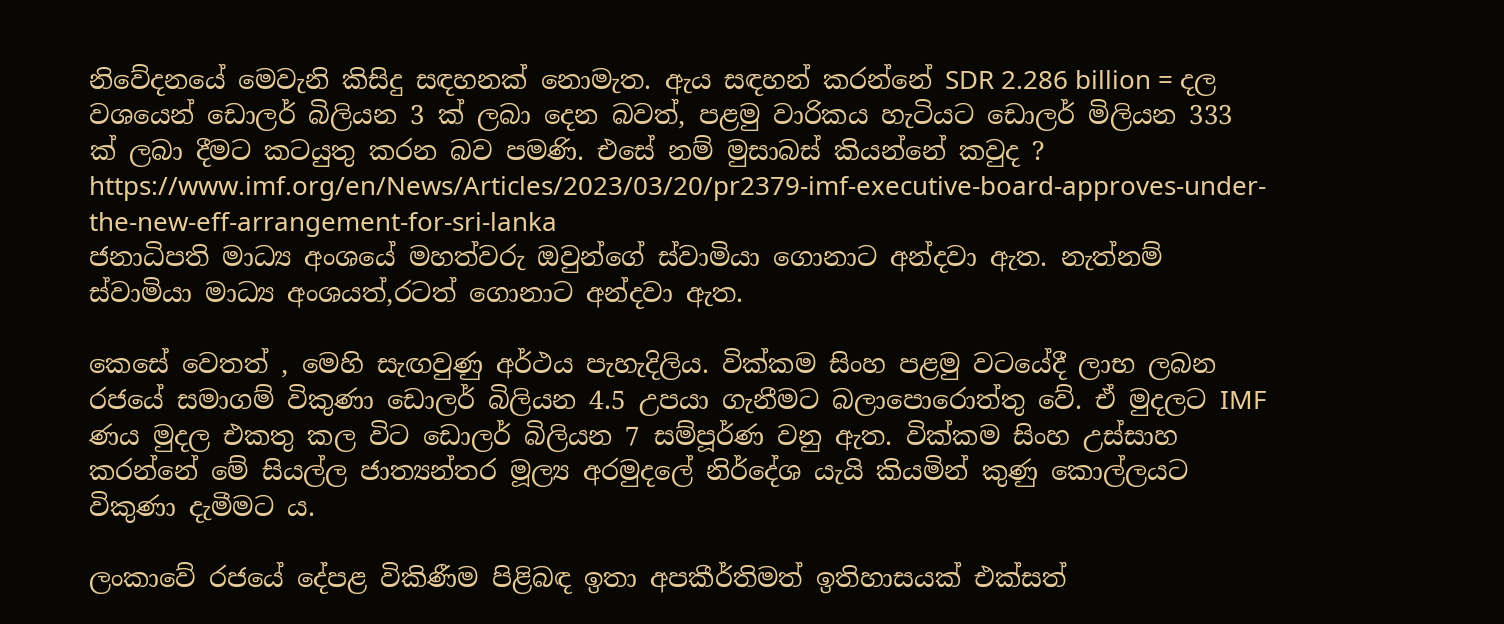නිවේදනයේ මෙවැනි කිසිදු සඳහනක් නොමැත. ඇය සඳහන් කරන්නේ SDR 2.286 billion = දල වශයෙන් ඩොලර් බිලියන 3 ක් ලබා දෙන බවත්, පළමු වාරිකය හැටියට ඩොලර් මිලියන 333 ක් ලබා දීමට කටයුතු කරන බව පමණි. එසේ නම් මුසාබස් කියන්නේ කවුද ?
https://www.imf.org/en/News/Articles/2023/03/20/pr2379-imf-executive-board-approves-under-the-new-eff-arrangement-for-sri-lanka
ජනාධිපති මාධ්‍ය අංශයේ මහත්වරු ඔවුන්ගේ ස්වාමියා ගොනාට අන්දවා ඇත. නැත්නම් ස්වාමියා මාධ්‍ය අංශයත්,රටත් ගොනාට අන්දවා ඇත.

කෙසේ වෙතත් , මෙහි සැඟවුණු අර්ථය පැහැදිලිය. වික්කම සිංහ පළමු වටයේදී ලාභ ලබන රජයේ සමාගම් විකුණා ඩොලර් බිලියන 4.5 උපයා ගැනීමට බලාපොරොත්තු වේ. ඒ මුදලට IMF ණය මුදල එකතු කල විට ඩොලර් බිලියන 7 සම්පූර්ණ වනු ඇත. වික්කම සිංහ උස්සාහ කරන්නේ මේ සියල්ල ජාත්‍යන්තර මූල්‍ය අරමුදලේ නිර්දේශ යැයි කියමින් කුණු කොල්ලයට විකුණා දැමීමට ය.

ලංකාවේ රජයේ දේපළ විකිණීම පිළිබඳ ඉතා අපකීර්තිමත් ඉතිහාසයක් එක්සත්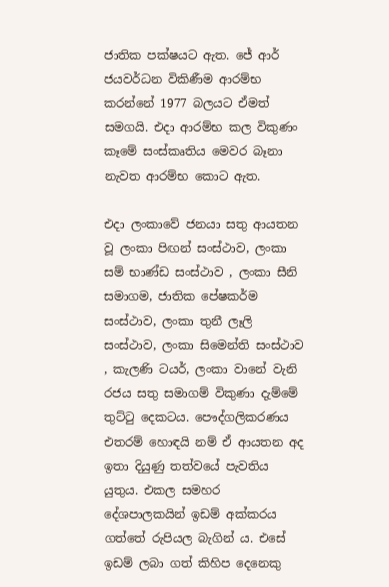ජාතික පක්ෂයට ඇත. ජේ ආර් ජයවර්ධන විකිණීම ආරම්භ කරන්නේ 1977 බලයට ඒමත් සමගයි. එදා ආරම්භ කල විකුණං කෑමේ සංස්කෘතිය මෙවර බෑනා නැවත ආරම්භ කොට ඇත.

එදා ලංකාවේ ජනයා සතු ආයතන වූ ලංකා පිඟන් සංස්ථාව, ලංකා සම් භාණ්ඩ සංස්ථාව , ලංකා සීනි සමාගම, ජාතික පේෂකර්ම සංස්ථාව, ලංකා තුනී ලෑලි සංස්ථාව, ලංකා සිමෙන්ති සංස්ථාව , කැලණි ටයර්, ලංකා වානේ වැනි රජය සතු සමාගම් විකුණා දැම්මේ තුට්ටු දෙකටය. පෞද්ගලිකරණය එතරම් හොඳයි නම් ඒ ආයතන අද ඉතා දියුණු තත්වයේ පැවතිය යුතුය. එකල සමහර දේශපාලකයින් ඉඩම් අක්කරය ගත්තේ රුපියල බැගින් ය. එසේ ඉඩම් ලබා ගත් කිහිප දෙනෙකු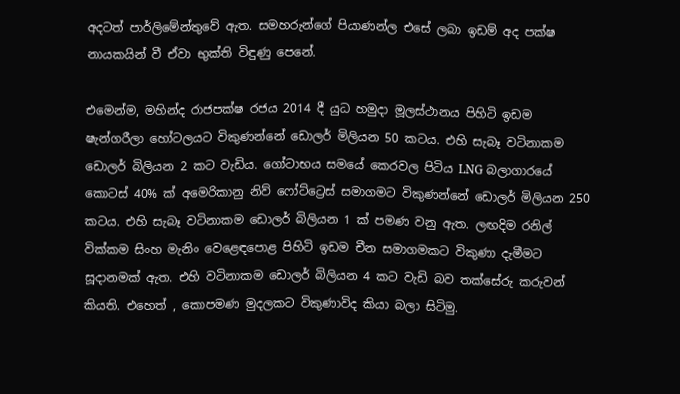අදටත් පාර්ලිමේන්තුවේ ඇත. සමහරුන්ගේ පියාණන්ල එසේ ලබා ඉඩම් අද පක්ෂ නායකයින් වී ඒවා භුක්ති විඳුණු පෙනේ.

එමෙන්ම, මහින්ද රාජපක්ෂ රජය 2014 දී යුධ හමුදා මූලස්ථානය පිහිටි ඉඩම ෂැන්ගරීලා හෝටලයට විකුණන්නේ ඩොලර් මිලියන 50 කටය. එහි සැබෑ වටිනාකම ඩොලර් බිලියන 2 කට වැඩිය. ගෝටාභය සමයේ කෙරවල පිටිය LNG බලාගාරයේ කොටස් 40% ක් අමෙරිකානු නිව් ෆෝට්ට්‍රෙස් සමාගමට විකුණන්නේ ඩොලර් මිලියන 250 කටය. එහි සැබෑ වටිනාකම ඩොලර් බිලියන 1 ක් පමණ වනු ඇත. ලඟදිම රනිල් වික්කම සිංහ මැනිං වෙළෙඳපොළ පිහිටි ඉඩම චීන සමාගමකට විකුණා දැමීමට සූදානමක් ඇත. එහි වටිනාකම ඩොලර් බිලියන 4 කට වැඩි බව තක්සේරු කරුවන් කියති. එහෙත් , කොපමණ මුදලකට විකුණාවිද කියා බලා සිටිමු.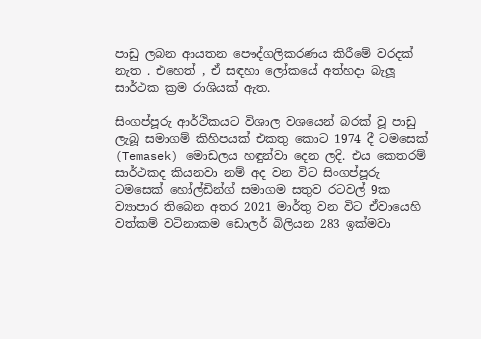පාඩු ලබන ආයතන පෞද්ගලිකරණය කිරීමේ වරදක් නැත . එහෙත් , ඒ සඳහා ලෝකයේ අත්හදා බැලූ සාර්ථක ක්‍රම රාශියක් ඇත.

සිංගප්පූරු ආර්ථිකයට විශාල වශයෙන් බරක් වූ පාඩු ලැබූ සමාගම් කිහිපයක් එකතු කොට 1974 දී ටමසෙක් (Temasek) මොඩලය හඳුන්වා දෙන ලදි. එය කෙතරම් සාර්ථකද කියනවා නම් අද වන විට සිංගප්පූරු ටමසෙක් හෝල්ඩින්ග් සමාගම සතුව රටවල් 9ක ව්‍යාපාර තිබෙන අතර 2021 මාර්තු වන විට ඒවායෙහි වත්කම් වටිනාකම ඩොලර් බිලියන 283 ඉක්මවා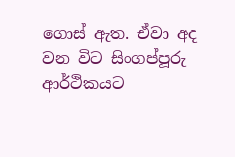ගොස් ඇත. ඒවා අද වන විට සිංගප්පූරු ආර්ථිකයට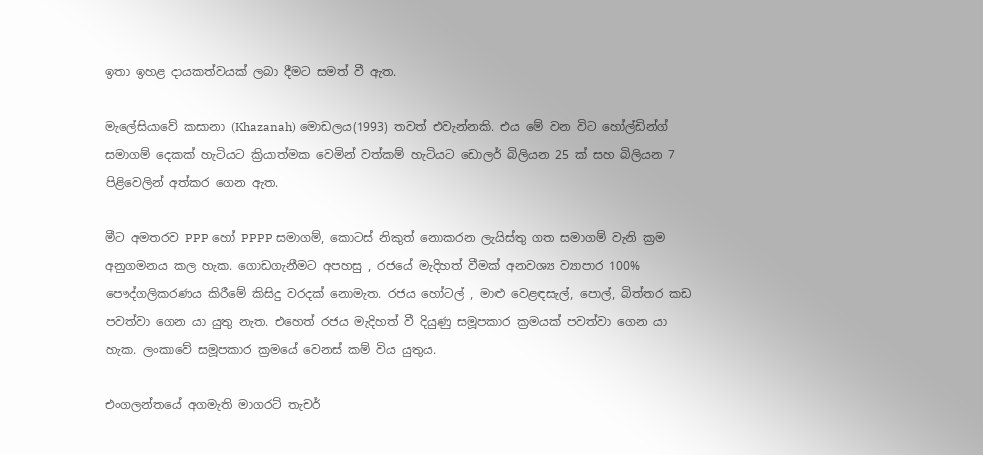ඉතා ඉහළ දායකත්වයක් ලබා දීමට සමත් වී ඇත.

මැලේසියාවේ කසානා (Khazanah) මොඩලය(1993) තවත් එවැන්නකි. එය මේ වන විට හෝල්ඩින්ග් සමාගම් දෙකක් හැටියට ක්‍රියාත්මක වෙමින් වත්කම් හැටියට ඩොලර් බිලියන 25 ක් සහ බිලියන 7 පිළිවෙලින් අත්කර ගෙන ඇත.

මීට අමතරව PPP හෝ PPPP සමාගම්, කොටස් නිකුත් නොකරන ලැයිස්තු ගත සමාගම් වැනි ක්‍රම අනුගමනය කල හැක. ගොඩගැනීමට අපහසු , රජයේ මැදිහත් වීමක් අනවශ්‍ය ව්‍යාපාර 100% පෞද්ගලිකරණය කිරීමේ කිසිදු වරදක් නොමැත. රජය හෝටල් , මාළු වෙළඳසැල්, පොල්, බිත්තර කඩ පවත්වා ගෙන යා යුතු නැත. එහෙත් රජය මැදිහත් වී දියුණු සමූපකාර ක්‍රමයක් පවත්වා ගෙන යා හැක. ලංකාවේ සමූපකාර ක්‍රමයේ වෙනස් කම් විය යුතුය.

එංගලන්තයේ අගමැති මාගරට් තැචර්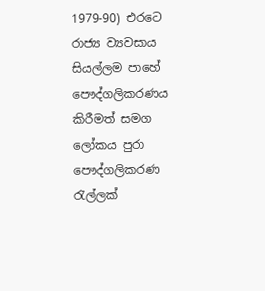1979-90) එරටෙ රාජ්‍ය ව්‍යවසාය සියල්ලම පාහේ පෞද්ගලිකරණය කිරීමත් සමග ලෝකය පුරා පෞද්ගලිකරණ රැල්ලක්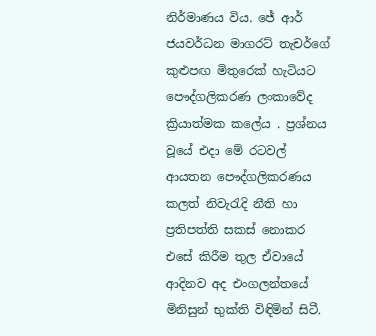නිර්මාණය විය. ජේ ආර් ජයවර්ධන මාගරට් තැචර්ගේ කුළුපඟ මිතුරෙක් හැටියට පෞද්ගලිකරණ ලංකාවේද ක්‍රියාත්මක කලේය . ප්‍රශ්නය වූයේ එදා මේ රටවල් ආයතන පෞද්ගලිකරණය කලත් නිවැරැදි නීති හා ප්‍රතිපත්ති සකස් නොකර එසේ කිරීම තුල ඒවායේ ආදිනව අද එංගලන්තයේ මිනිසුන් භුක්ති විඳිමින් සිටී.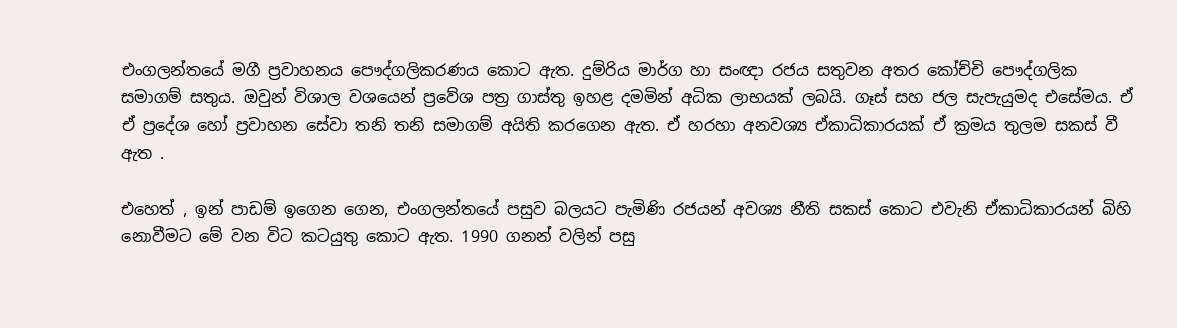එංගලන්තයේ මගී ප්‍රවාහනය පෞද්ගලිකරණය කොට ඇත. දුම්රිය මාර්ග හා සංඥා රජය සතුවන අතර කෝච්චි පෞද්ගලික සමාගම් සතුය. ඔවුන් විශාල වශයෙන් ප්‍රවේශ පත්‍ර ගාස්තු ඉහළ දමමින් අධික ලාභයක් ලබයි. ගෑස් සහ ජල සැපැයුමද එසේමය. ඒ ඒ ප්‍රදේශ හෝ ප්‍රවාහන සේවා තනි තනි සමාගම් අයිති කරගෙන ඇත. ඒ හරහා අනවශ්‍ය ඒකාධිකාරයක් ඒ ක්‍රමය තුලම සකස් වී ඇත .

එහෙත් , ඉන් පාඩම් ඉගෙන ගෙන, එංගලන්තයේ පසුව බලයට පැමිණි රජයන් අවශ්‍ය නීති සකස් කොට එවැනි ඒකාධිකාරයන් බිහි නොවීමට මේ වන විට කටයුතු කොට ඇත. 1990 ගනන් වලින් පසු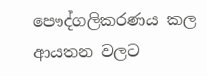පෞද්ගලිකරණය කල ආයතන වලට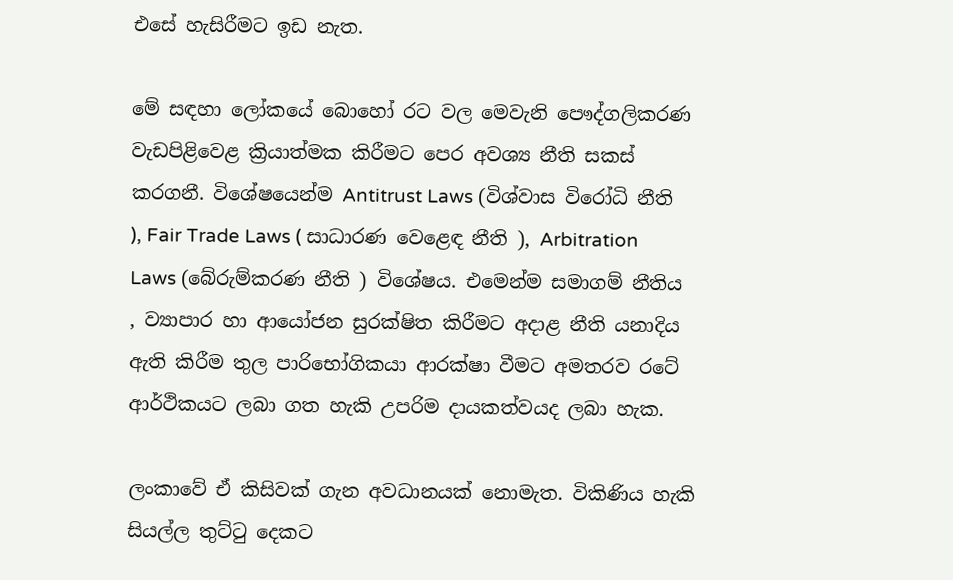එසේ හැසිරීමට ඉඩ නැත.

මේ සඳහා ලෝකයේ බොහෝ රට වල මෙවැනි පෞද්ගලිකරණ වැඩපිළිවෙළ ක්‍රියාත්මක කිරීමට පෙර අවශ්‍ය නීති සකස් කරගනී. විශේෂයෙන්ම Antitrust Laws (විශ්වාස විරෝධි නීති ), Fair Trade Laws ( සාධාරණ වෙළෙඳ නීති ), Arbitration Laws (බේරුම්කරණ නීති ) විශේෂය. එමෙන්ම සමාගම් නීතිය , ව්‍යාපාර හා ආයෝජන සුරක්ෂිත කිරීමට අදාළ නීති යනාදිය ඇති කිරීම තුල පාරිභෝගිකයා ආරක්ෂා වීමට අමතරව රටේ ආර්ථිකයට ලබා ගත හැකි උපරිම දායකත්වයද ලබා හැක.

ලංකාවේ ඒ කිසිවක් ගැන අවධානයක් නොමැත. විකිණිය හැකි සියල්ල තුට්ටු දෙකට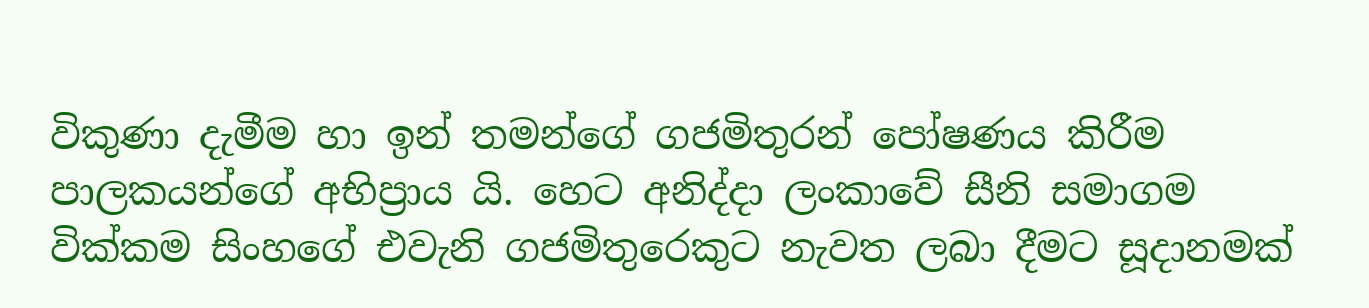විකුණා දැමීම හා ඉන් තමන්ගේ ගජමිතුරන් පෝෂණය කිරීම පාලකයන්ගේ අභිප්‍රාය යි. හෙට අනිද්දා ලංකාවේ සීනි සමාගම වික්කම සිංහගේ එවැනි ගජමිතුරෙකුට නැවත ලබා දීමට සූදානමක්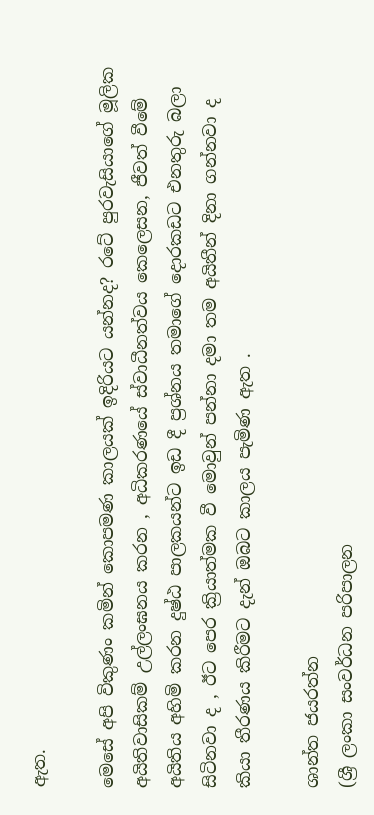ඇත.

මෙසේ අපි විකුණං කමින් කොපමණ කාලයක් ඉදිරියට යන්නද? රටේ පුරවැසියාගේ මූලික අයිතිවාසිකම් උල්ලංඝනය කරන , අධිකරණයේ ස්වාධීනත්වය කෙලෙසන, ජීවත් වීමේ අයිතිය අහිමි කරන දුෂ්ඨ පාලකයන්ට ඉඩ දී ප්‍රශ්නය තමාගේ දොරකඩට එනතුරු බලා සිටිනවා ද , ඊට පෙර ක්‍රියාත්මක වී මොවුන් පන්නා දමා තම අයිතීන් දිනා ගන්නවා ද කියා තීරණය කිරීමට දැන් ඔබට කාලය පැමිණ ඇත .

ශාන්ත ජයරත්න
(ශ්‍රී ලංකා සංවර්ධන පරිපාලන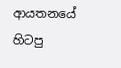ආයතනයේ හිටපු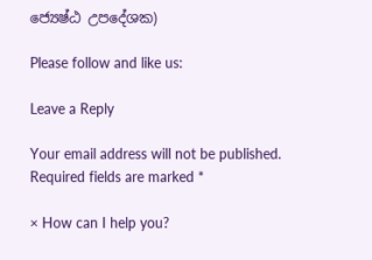ජ්‍යෙෂ්ඨ උපදේශක)

Please follow and like us:

Leave a Reply

Your email address will not be published. Required fields are marked *

× How can I help you?